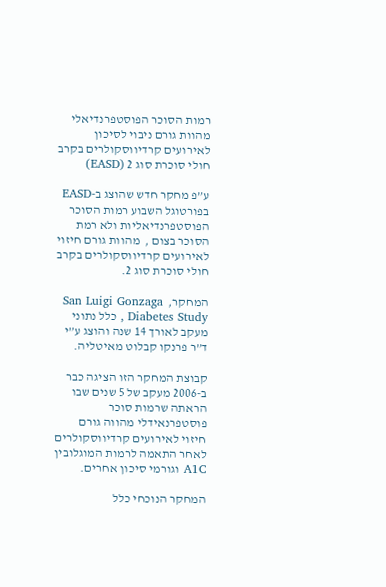רמות הסוכר הפוסטפרנדיאלי מהוות גורם ניבוי לסיכון לאירועים קרדיווסקולרים בקרב חולי סוכרת סוג 2 (EASD)

ע”פ מחקר חדש שהוצג ב-EASD בפורטוגל השבוע רמות הסוכר הפוסטפרנדיאליות ולא רמת הסוכר בצום ,  מהוות גורם חיזוי לאירועים קרדיווסקולרים בקרב חולי סוכרת סוג 2.

המחקר,  San Luigi Gonzaga Diabetes Study , כלל נתוני מעקב לאורך 14 שנה והוצג ע”י ד”ר פרנקו קבלוט מאיטליה.

קבוצת המחקר הזו הציגה כבר ב-2006 מעקב של 5 שנים שבו הראתה שרמות סוכר פוסטפרנאידלי מהווה גורם חיזוי לאירועים קרדיווסקולרים לאחר התאמה לרמות המוגלובין A1C וגורמי סיכון אחרים.

המחקר הנוכחי כלל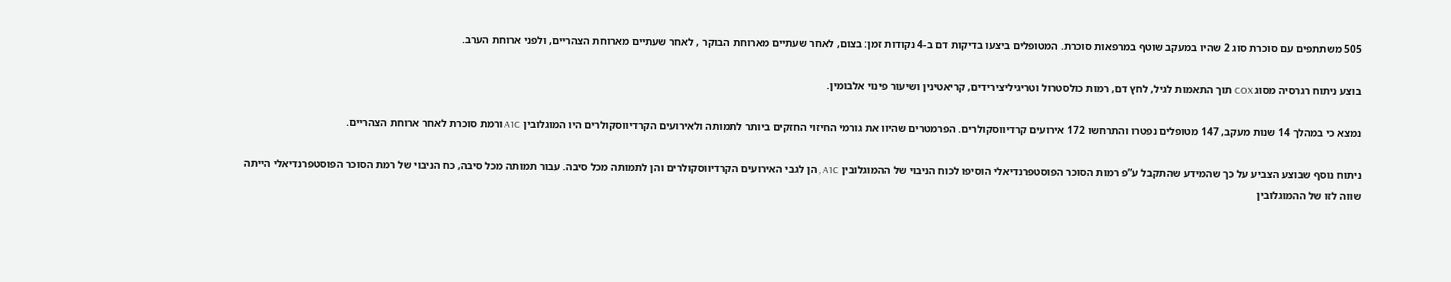505 משתתפים עם סוכרת סוג 2 שהיו במעקב שוטף במרפאות סוכרת. המטופלים ביצעו בדיקות דם ב-4 נקודות זמן: בצום, לאחר שעתיים מארוחת הבוקר , לאחר שעתיים מארוחת הצהריים, ולפני ארוחת הערב.

בוצע ניתוח רגרסיה מסוג COX תוך התאמות לגיל, לחץ דם, רמות כולסטרול וטריגיליצירידים, קריאטינין ושיעור פינוי אלבומין.

נמצא כי במהלך 14 שנות מעקב, 147 מטופלים נפטרו והתרחשו 172 אירועים קרדיווסקולרים. הפרמטרים שהיוו את גורמי החיזוי החזקים ביותר לתמותה ולאירועים הקרדיווסקולרים היו המוגלובין A1C ורמת סוכרת לאחר ארוחת הצהריים.

ניתוח נוסף שבוצע הצביע על כך שהמידע שהתקבל ע”פ רמות הסוכר הפוסטפרנדיאלי הוסיפו לכוח הניבוי של ההמוגלובין A1C , הן לגבי האירועים הקרדיווסקולרים והן לתמותה מכל סיבה. עבור תמותה מכל סיבה, כח הניבוי של רמת הסוכר הפוסטפרנדיאלי הייתה שווה לזו של ההמוגלובין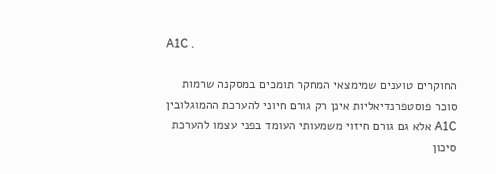A1C .

החוקרים טוענים שמימצאי המחקר תומכים במסקנה שרמות סוכר פוסטפרנדיאליות אינן רק גורם חיוני להערכת ההמוגלובין A1C אלא גם גורם חיזוי משמעותי העומד בפני עצמו להערכת סיכון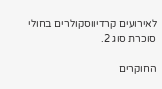לאירועים קרדיווסקולרים בחולי סוכרת סוג 2.

החוקרים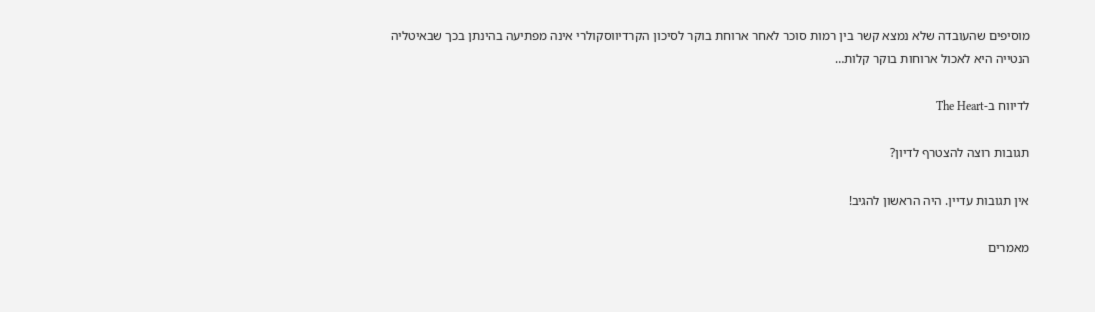מוסיפים שהעובדה שלא נמצא קשר בין רמות סוכר לאחר ארוחת בוקר לסיכון הקרדיווסקולרי אינה מפתיעה בהינתן בכך שבאיטליה הנטייה היא לאכול ארוחות בוקר קלות…

לדיווח ב-The Heart

תגובות רוצה להצטרף לדיון?

אין תגובות עדיין. היה הראשון להגיב!

מאמרים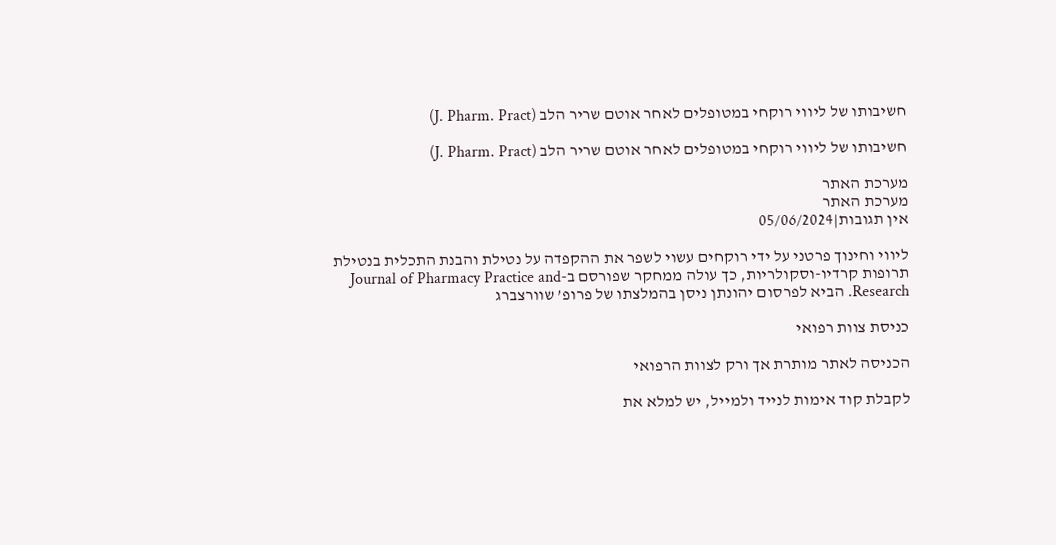חשיבותו של ליווי רוקחי במטופלים לאחר אוטם שריר הלב (J. Pharm. Pract)

חשיבותו של ליווי רוקחי במטופלים לאחר אוטם שריר הלב (J. Pharm. Pract)

מערכת האתר
מערכת האתר
אין תגובות|05/06/2024

ליווי וחינוך פרטני על ידי רוקחים עשוי לשפר את ההקפדה על נטילת והבנת התכלית בנטילת תרופות קרדיו-וסקולריות, כך עולה ממחקר שפורסם ב-Journal of Pharmacy Practice and Research. הביא לפרסום יהונתן ניסן בהמלצתו של פרופ’ שוורצברג

כניסת צוות רפואי

הכניסה לאתר מותרת אך ורק לצוות הרפואי

לקבלת קוד אימות לנייד ולמייל, יש למלא את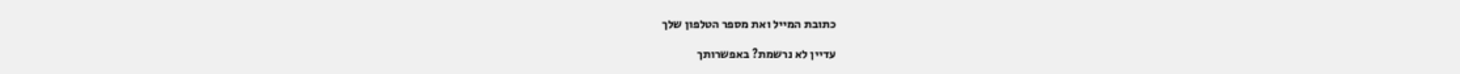כתובת המייל ואת מספר הטלפון שלך

עדיין לא נרשמת? באפשרותך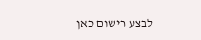לבצע רישום כאן